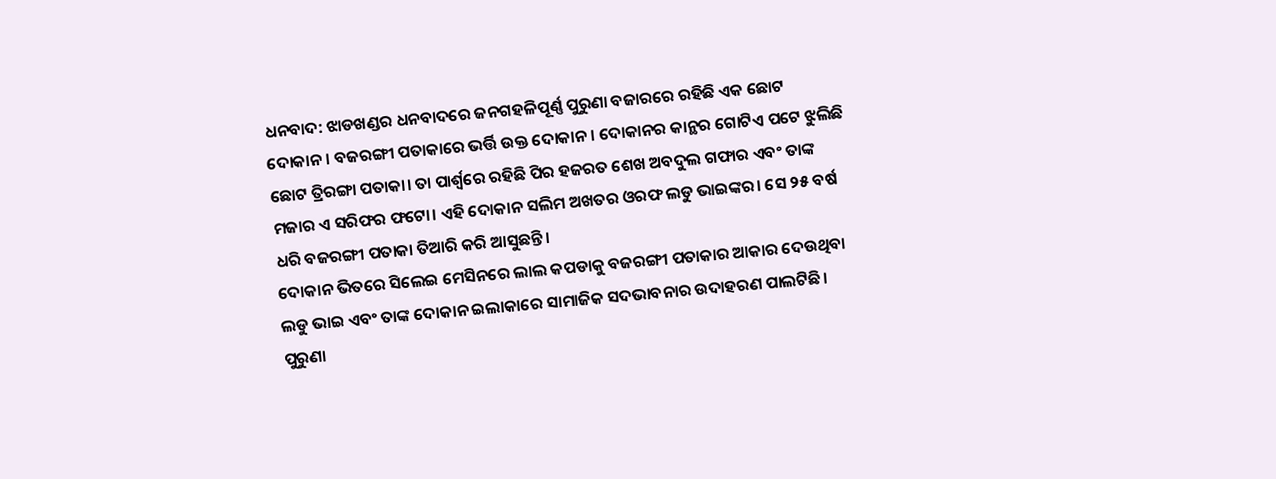ଧନବାଦ: ଝାଡଖଣ୍ଡର ଧନବାଦରେ ଜନଗହଳିପୂର୍ଣ୍ଣ ପୁରୁଣା ବଜାରରେ ରହିଛି ଏକ ଛୋଟ ଦୋକାନ। ବଜରଙ୍ଗୀ ପତାକାରେ ଭର୍ତ୍ତି ଉକ୍ତ ଦୋକାନ। ଦୋକାନର କାନ୍ଥର ଗୋଟିଏ ପଟେ ଝୁଲିଛି ଛୋଟ ତ୍ରିରଙ୍ଗା ପତାକା। ତା ପାର୍ଶ୍ଵରେ ରହିଛି ପିର ହଜରତ ଶେଖ ଅବଦୁଲ ଗଫାର ଏବଂ ତାଙ୍କ ମଜାର ଏ ସରିଫର ଫଟୋ। ଏହି ଦୋକାନ ସଲିମ ଅଖତର ଓରଫ ଲଡୁ ଭାଇଙ୍କର। ସେ ୨୫ ବର୍ଷ ଧରି ବଜରଙ୍ଗୀ ପତାକା ତିଆରି କରି ଆସୁଛନ୍ତି।
ଦୋକାନ ଭିତରେ ସିଲେଇ ମେସିନରେ ଲାଲ କପଡାକୁ ବଜରଙ୍ଗୀ ପତାକାର ଆକାର ଦେଉଥିବା ଲଡୁ ଭାଇ ଏବଂ ତାଙ୍କ ଦୋକାନ ଇଲାକାରେ ସାମାଜିକ ସଦଭାବନାର ଉଦାହରଣ ପାଲଟିଛି। ପୁରୁଣା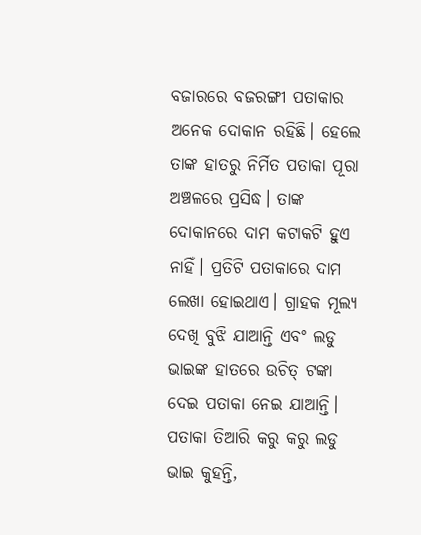ବଜାରରେ ବଜରଙ୍ଗୀ ପତାକାର ଅନେକ ଦୋକାନ ରହିଛି। ହେଲେ ତାଙ୍କ ହାତରୁ ନିର୍ମିତ ପତାକା ପୂରା ଅଞ୍ଚଳରେ ପ୍ରସିଦ୍ଧ। ତାଙ୍କ ଦୋକାନରେ ଦାମ କଟାକଟି ହୁଏ ନାହିଁ। ପ୍ରତିଟି ପତାକାରେ ଦାମ ଲେଖା ହୋଇଥାଏ। ଗ୍ରାହକ ମୂଲ୍ୟ ଦେଖି ବୁଝି ଯାଆନ୍ତି ଏବଂ ଲଡୁ ଭାଇଙ୍କ ହାତରେ ଉଚିତ୍ ଟଙ୍କା ଦେଇ ପତାକା ନେଇ ଯାଆନ୍ତି।
ପତାକା ତିଆରି କରୁ କରୁ ଲଡୁ ଭାଇ କୁହନ୍ତି,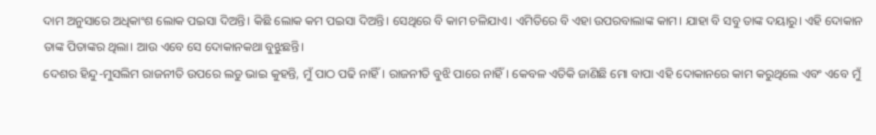ଦାମ ଅନୁସାରେ ଅଧିକାଂଶ ଲୋକ ପଇସା ଦିଅନ୍ତି। କିଛି ଲୋକ କମ ପଇସା ଦିଅନ୍ତି। ସେଥିରେ ବି କାମ ଚଳିଯାଏ। ଏମିତିରେ ବି ଏହା ଉପରବାଲାଙ୍କ କାମ। ଯାହା ବି ସବୁ ତାଙ୍କ ଦୟାରୁ। ଏହି ଦୋକାନ ତାଙ୍କ ପିତାଙ୍କର ଥିଲା। ଆଉ ଏବେ ସେ ଦୋକାନକଥା ବୁଝୁଛନ୍ତି।
ଦେଶର ହିନ୍ଦୁ-ମୁସଲିମ ରାଜନୀତି ଉପରେ ଲଡୁ ଭାଇ କୁହନ୍ତି, ମୁଁ ପାଠ ପଢି ନାହିଁ। ରାଜନୀତି ବୁଝି ପାରେ ନାହିଁ। କେବଳ ଏତିକି ଜାଣିଛି ମୋ ବାପା ଏହି ଦୋକାନରେ କାମ କରୁଥିଲେ ଏବଂ ଏବେ ମୁଁ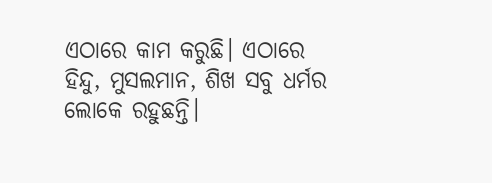ଏଠାରେ କାମ କରୁଛି। ଏଠାରେ ହିନ୍ଦୁ, ମୁସଲମାନ, ଶିଖ ସବୁ ଧର୍ମର ଲୋକେ ରହୁଛନ୍ତି।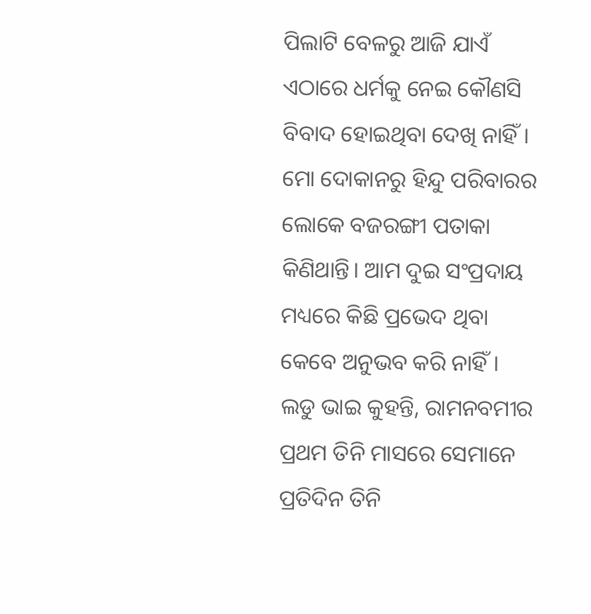ପିଲାଟି ବେଳରୁ ଆଜି ଯାଏଁ ଏଠାରେ ଧର୍ମକୁ ନେଇ କୌଣସି ବିବାଦ ହୋଇଥିବା ଦେଖି ନାହିଁ। ମୋ ଦୋକାନରୁ ହିନ୍ଦୁ ପରିବାରର ଲୋକେ ବଜରଙ୍ଗୀ ପତାକା କିଣିଥାନ୍ତି। ଆମ ଦୁଇ ସଂପ୍ରଦାୟ ମଧ୍ୟରେ କିଛି ପ୍ରଭେଦ ଥିବା କେବେ ଅନୁଭବ କରି ନାହିଁ।
ଲଡୁ ଭାଇ କୁହନ୍ତି, ରାମନବମୀର ପ୍ରଥମ ତିନି ମାସରେ ସେମାନେ ପ୍ରତିଦିନ ତିନି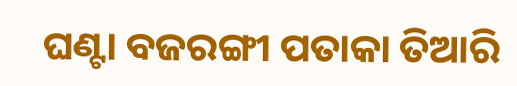ଘଣ୍ଟା ବଜରଙ୍ଗୀ ପତାକା ତିଆରି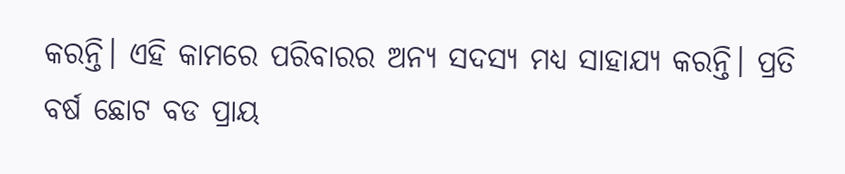କରନ୍ତି। ଏହି କାମରେ ପରିବାରର ଅନ୍ୟ ସଦସ୍ୟ ମଧ୍ୟ ସାହାଯ୍ୟ କରନ୍ତି। ପ୍ରତି ବର୍ଷ ଛୋଟ ବଡ ପ୍ରାୟ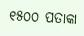୧୫୦୦ ପତାକା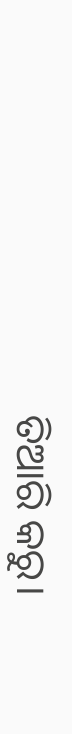ତିଆରି କରୁ।